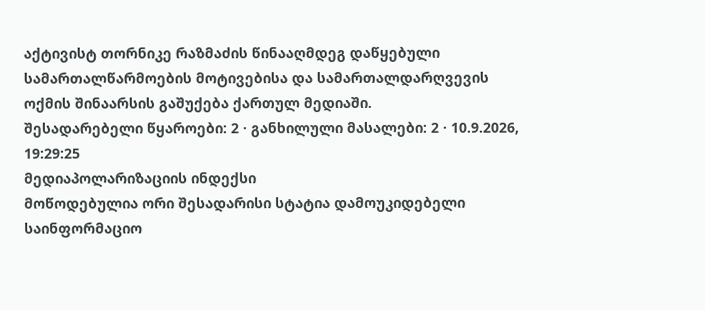აქტივისტ თორნიკე რაზმაძის წინააღმდეგ დაწყებული სამართალწარმოების მოტივებისა და სამართალდარღვევის ოქმის შინაარსის გაშუქება ქართულ მედიაში.
შესადარებელი წყაროები: 2 · განხილული მასალები: 2 · 10.9.2026, 19:29:25
მედიაპოლარიზაციის ინდექსი
მოწოდებულია ორი შესადარისი სტატია დამოუკიდებელი საინფორმაციო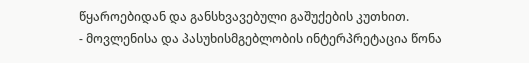წყაროებიდან და განსხვავებული გაშუქების კუთხით.
- მოვლენისა და პასუხისმგებლობის ინტერპრეტაცია წონა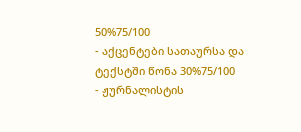50%75/100
- აქცენტები სათაურსა და ტექსტში წონა 30%75/100
- ჟურნალისტის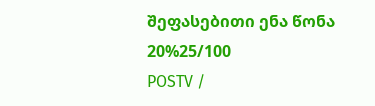შეფასებითი ენა წონა 20%25/100
POSTV /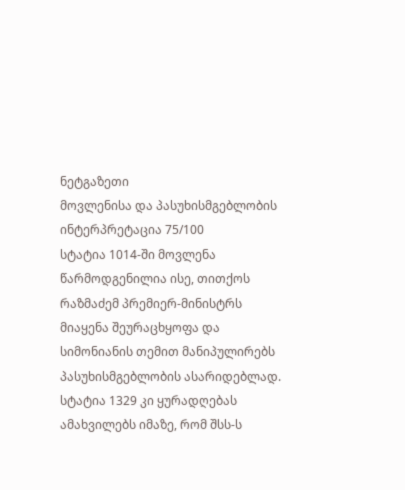ნეტგაზეთი
მოვლენისა და პასუხისმგებლობის ინტერპრეტაცია 75/100
სტატია 1014-ში მოვლენა წარმოდგენილია ისე, თითქოს რაზმაძემ პრემიერ-მინისტრს მიაყენა შეურაცხყოფა და სიმონიანის თემით მანიპულირებს პასუხისმგებლობის ასარიდებლად. სტატია 1329 კი ყურადღებას ამახვილებს იმაზე, რომ შსს-ს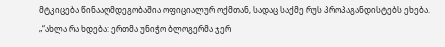მტკიცება წინააღმდეგობაშია ოფიციალურ ოქმთან, სადაც საქმე რუს პროპაგანდისტებს ეხება.
„“ახლა რა ხდება: ერთმა უნიჭო ბლოგერმა ჯერ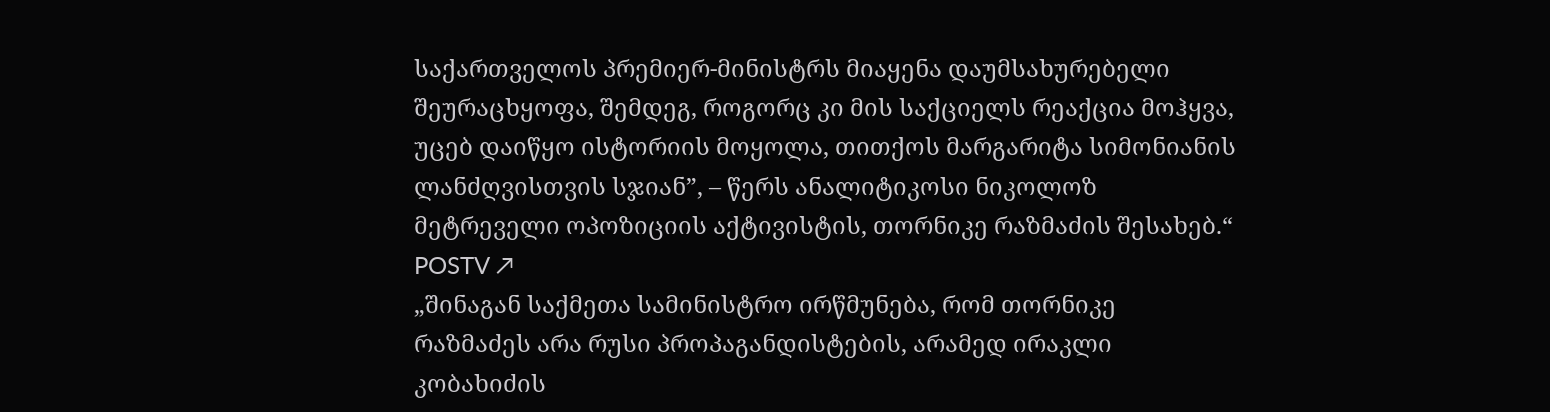საქართველოს პრემიერ-მინისტრს მიაყენა დაუმსახურებელი შეურაცხყოფა, შემდეგ, როგორც კი მის საქციელს რეაქცია მოჰყვა, უცებ დაიწყო ისტორიის მოყოლა, თითქოს მარგარიტა სიმონიანის ლანძღვისთვის სჯიან”, – წერს ანალიტიკოსი ნიკოლოზ მეტრეველი ოპოზიციის აქტივისტის, თორნიკე რაზმაძის შესახებ.“
POSTV ↗
„შინაგან საქმეთა სამინისტრო ირწმუნება, რომ თორნიკე რაზმაძეს არა რუსი პროპაგანდისტების, არამედ ირაკლი კობახიძის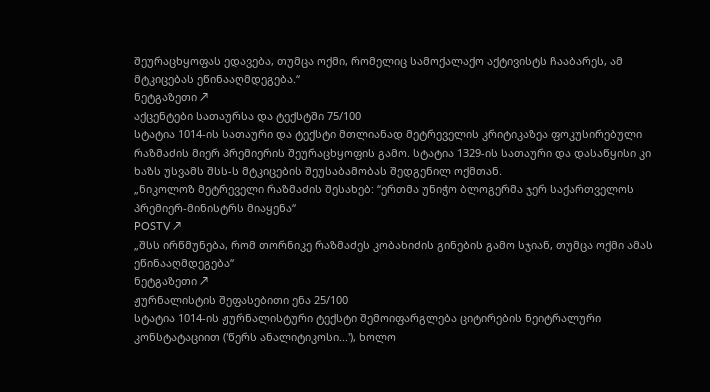შეურაცხყოფას ედავება, თუმცა ოქმი, რომელიც სამოქალაქო აქტივისტს ჩააბარეს, ამ მტკიცებას ეწინააღმდეგება.“
ნეტგაზეთი ↗
აქცენტები სათაურსა და ტექსტში 75/100
სტატია 1014-ის სათაური და ტექსტი მთლიანად მეტრეველის კრიტიკაზეა ფოკუსირებული რაზმაძის მიერ პრემიერის შეურაცხყოფის გამო. სტატია 1329-ის სათაური და დასაწყისი კი ხაზს უსვამს შსს-ს მტკიცების შეუსაბამობას შედგენილ ოქმთან.
„ნიკოლოზ მეტრეველი რაზმაძის შესახებ: “ერთმა უნიჭო ბლოგერმა ჯერ საქართველოს პრემიერ-მინისტრს მიაყენა“
POSTV ↗
„შსს ირწმუნება, რომ თორნიკე რაზმაძეს კობახიძის გინების გამო სჯიან, თუმცა ოქმი ამას ეწინააღმდეგება“
ნეტგაზეთი ↗
ჟურნალისტის შეფასებითი ენა 25/100
სტატია 1014-ის ჟურნალისტური ტექსტი შემოიფარგლება ციტირების ნეიტრალური კონსტატაციით ('წერს ანალიტიკოსი...'), ხოლო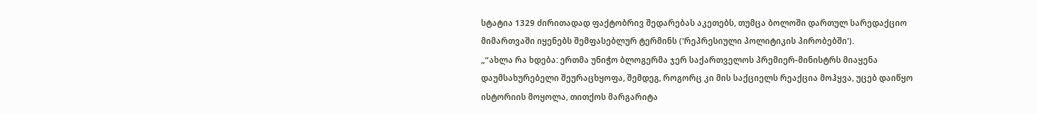სტატია 1329 ძირითადად ფაქტობრივ შედარებას აკეთებს, თუმცა ბოლოში დართულ სარედაქციო მიმართვაში იყენებს შემფასებლურ ტერმინს ('რეპრესიული პოლიტიკის პირობებში').
„“ახლა რა ხდება: ერთმა უნიჭო ბლოგერმა ჯერ საქართველოს პრემიერ-მინისტრს მიაყენა დაუმსახურებელი შეურაცხყოფა, შემდეგ, როგორც კი მის საქციელს რეაქცია მოჰყვა, უცებ დაიწყო ისტორიის მოყოლა, თითქოს მარგარიტა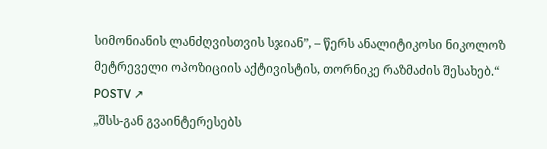სიმონიანის ლანძღვისთვის სჯიან”, – წერს ანალიტიკოსი ნიკოლოზ მეტრეველი ოპოზიციის აქტივისტის, თორნიკე რაზმაძის შესახებ.“
POSTV ↗
„შსს-გან გვაინტერესებს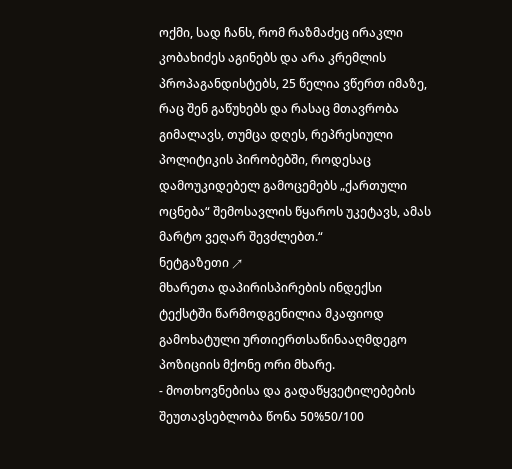ოქმი, სად ჩანს, რომ რაზმაძეც ირაკლი კობახიძეს აგინებს და არა კრემლის პროპაგანდისტებს, 25 წელია ვწერთ იმაზე, რაც შენ გაწუხებს და რასაც მთავრობა გიმალავს, თუმცა დღეს, რეპრესიული პოლიტიკის პირობებში, როდესაც დამოუკიდებელ გამოცემებს „ქართული ოცნება“ შემოსავლის წყაროს უკეტავს, ამას მარტო ვეღარ შევძლებთ.“
ნეტგაზეთი ↗
მხარეთა დაპირისპირების ინდექსი
ტექსტში წარმოდგენილია მკაფიოდ გამოხატული ურთიერთსაწინააღმდეგო პოზიციის მქონე ორი მხარე.
- მოთხოვნებისა და გადაწყვეტილებების შეუთავსებლობა წონა 50%50/100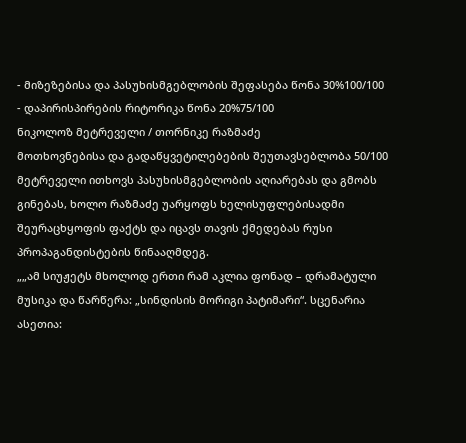- მიზეზებისა და პასუხისმგებლობის შეფასება წონა 30%100/100
- დაპირისპირების რიტორიკა წონა 20%75/100
ნიკოლოზ მეტრეველი / თორნიკე რაზმაძე
მოთხოვნებისა და გადაწყვეტილებების შეუთავსებლობა 50/100
მეტრეველი ითხოვს პასუხისმგებლობის აღიარებას და გმობს გინებას, ხოლო რაზმაძე უარყოფს ხელისუფლებისადმი შეურაცხყოფის ფაქტს და იცავს თავის ქმედებას რუსი პროპაგანდისტების წინააღმდეგ.
„„ამ სიუჟეტს მხოლოდ ერთი რამ აკლია ფონად – დრამატული მუსიკა და წარწერა: „სინდისის მორიგი პატიმარი“. სცენარია ასეთია: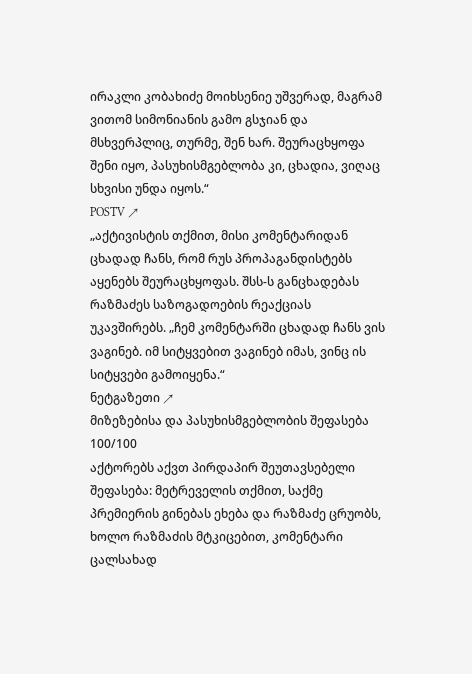ირაკლი კობახიძე მოიხსენიე უშვერად, მაგრამ ვითომ სიმონიანის გამო გსჯიან და მსხვერპლიც, თურმე, შენ ხარ. შეურაცხყოფა შენი იყო, პასუხისმგებლობა კი, ცხადია, ვიღაც სხვისი უნდა იყოს.“
POSTV ↗
„აქტივისტის თქმით, მისი კომენტარიდან ცხადად ჩანს, რომ რუს პროპაგანდისტებს აყენებს შეურაცხყოფას. შსს-ს განცხადებას რაზმაძეს საზოგადოების რეაქციას უკავშირებს. „ჩემ კომენტარში ცხადად ჩანს ვის ვაგინებ. იმ სიტყვებით ვაგინებ იმას, ვინც ის სიტყვები გამოიყენა.“
ნეტგაზეთი ↗
მიზეზებისა და პასუხისმგებლობის შეფასება 100/100
აქტორებს აქვთ პირდაპირ შეუთავსებელი შეფასება: მეტრეველის თქმით, საქმე პრემიერის გინებას ეხება და რაზმაძე ცრუობს, ხოლო რაზმაძის მტკიცებით, კომენტარი ცალსახად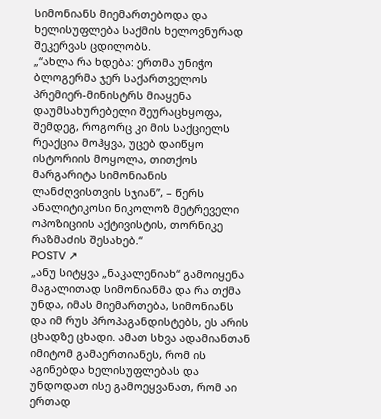სიმონიანს მიემართებოდა და ხელისუფლება საქმის ხელოვნურად შეკერვას ცდილობს.
„“ახლა რა ხდება: ერთმა უნიჭო ბლოგერმა ჯერ საქართველოს პრემიერ-მინისტრს მიაყენა დაუმსახურებელი შეურაცხყოფა, შემდეგ, როგორც კი მის საქციელს რეაქცია მოჰყვა, უცებ დაიწყო ისტორიის მოყოლა, თითქოს მარგარიტა სიმონიანის ლანძღვისთვის სჯიან”, – წერს ანალიტიკოსი ნიკოლოზ მეტრეველი ოპოზიციის აქტივისტის, თორნიკე რაზმაძის შესახებ.“
POSTV ↗
„ანუ სიტყვა „ნაკალენიახ“ გამოიყენა მაგალითად სიმონიანმა და რა თქმა უნდა, იმას მიემართება, სიმონიანს და იმ რუს პროპაგანდისტებს, ეს არის ცხადზე ცხადი. ამათ სხვა ადამიანთან იმიტომ გამაერთიანეს, რომ ის აგინებდა ხელისუფლებას და უნდოდათ ისე გამოეყვანათ, რომ აი ერთად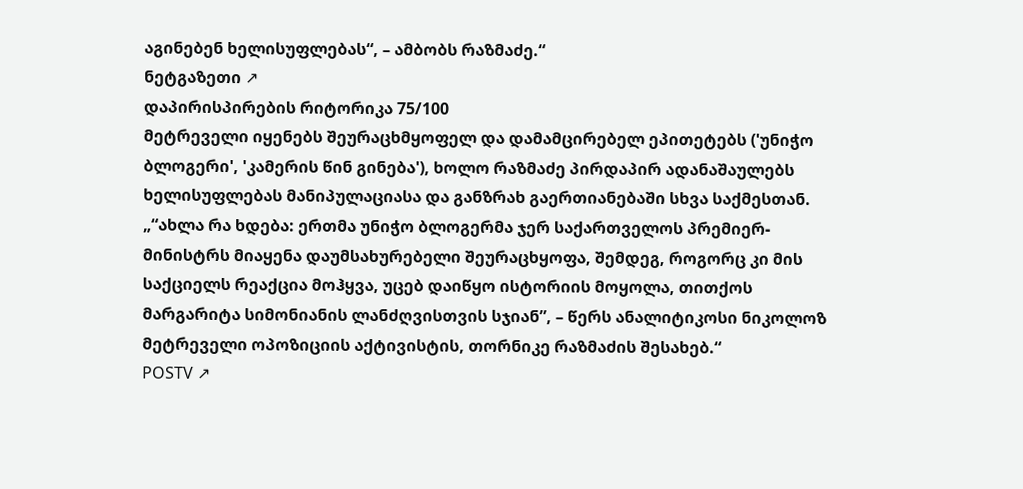აგინებენ ხელისუფლებას“, – ამბობს რაზმაძე.“
ნეტგაზეთი ↗
დაპირისპირების რიტორიკა 75/100
მეტრეველი იყენებს შეურაცხმყოფელ და დამამცირებელ ეპითეტებს ('უნიჭო ბლოგერი', 'კამერის წინ გინება'), ხოლო რაზმაძე პირდაპირ ადანაშაულებს ხელისუფლებას მანიპულაციასა და განზრახ გაერთიანებაში სხვა საქმესთან.
„“ახლა რა ხდება: ერთმა უნიჭო ბლოგერმა ჯერ საქართველოს პრემიერ-მინისტრს მიაყენა დაუმსახურებელი შეურაცხყოფა, შემდეგ, როგორც კი მის საქციელს რეაქცია მოჰყვა, უცებ დაიწყო ისტორიის მოყოლა, თითქოს მარგარიტა სიმონიანის ლანძღვისთვის სჯიან”, – წერს ანალიტიკოსი ნიკოლოზ მეტრეველი ოპოზიციის აქტივისტის, თორნიკე რაზმაძის შესახებ.“
POSTV ↗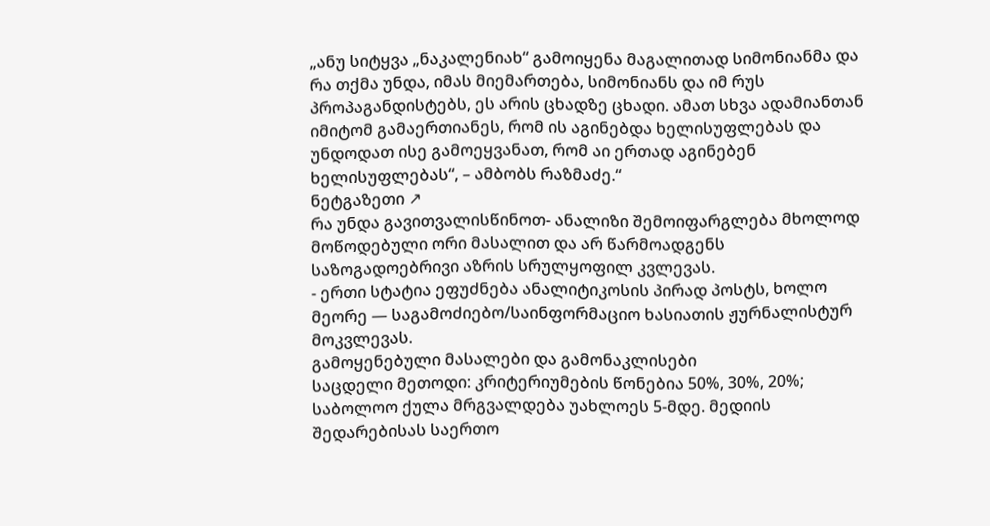„ანუ სიტყვა „ნაკალენიახ“ გამოიყენა მაგალითად სიმონიანმა და რა თქმა უნდა, იმას მიემართება, სიმონიანს და იმ რუს პროპაგანდისტებს, ეს არის ცხადზე ცხადი. ამათ სხვა ადამიანთან იმიტომ გამაერთიანეს, რომ ის აგინებდა ხელისუფლებას და უნდოდათ ისე გამოეყვანათ, რომ აი ერთად აგინებენ ხელისუფლებას“, – ამბობს რაზმაძე.“
ნეტგაზეთი ↗
რა უნდა გავითვალისწინოთ- ანალიზი შემოიფარგლება მხოლოდ მოწოდებული ორი მასალით და არ წარმოადგენს საზოგადოებრივი აზრის სრულყოფილ კვლევას.
- ერთი სტატია ეფუძნება ანალიტიკოსის პირად პოსტს, ხოლო მეორე — საგამოძიებო/საინფორმაციო ხასიათის ჟურნალისტურ მოკვლევას.
გამოყენებული მასალები და გამონაკლისები
საცდელი მეთოდი: კრიტერიუმების წონებია 50%, 30%, 20%; საბოლოო ქულა მრგვალდება უახლოეს 5-მდე. მედიის შედარებისას საერთო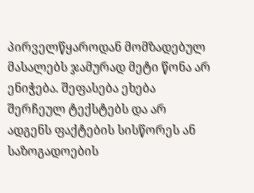პირველწყაროდან მომზადებულ მასალებს ჯამურად მეტი წონა არ ენიჭება. შეფასება ეხება შერჩეულ ტექსტებს და არ ადგენს ფაქტების სისწორეს ან საზოგადოების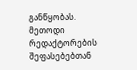განწყობას. მეთოდი რედაქტორების შეფასებებთან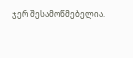ჯერ შესამოწმებელია.